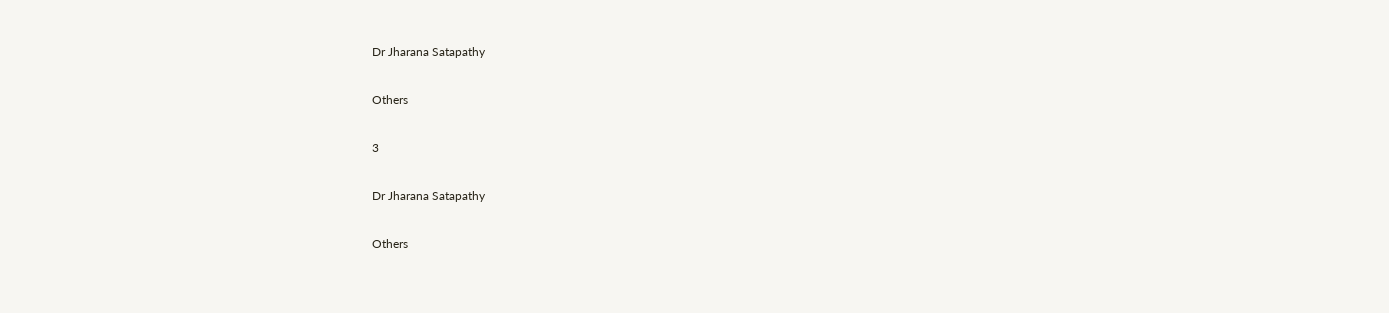Dr Jharana Satapathy

Others

3

Dr Jharana Satapathy

Others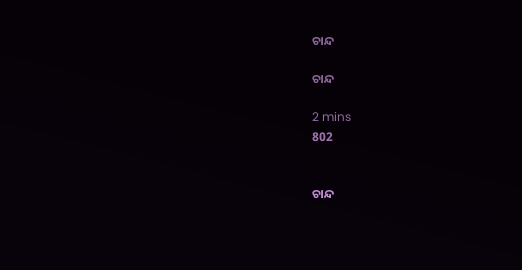ଚାନ୍ଦ

ଚାନ୍ଦ

2 mins
802


ଚାନ୍ଦ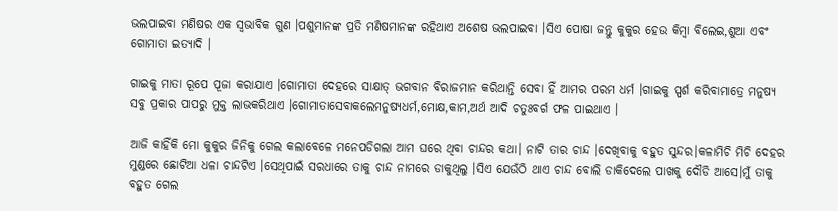ଭଲପାଇବା ମଣିଷର ଏକ ସ୍ବଭାବିକ ଗୁଣ ।ପଶୁମାନଙ୍କ ପ୍ରତି ମଣିଷମାନଙ୍କ ରହିଥାଏ ଅଶେଷ ଭଲପାଇବା ।ସିଏ ପୋଷା ଜନ୍ତୁ କୁକୁର ହେଉ କିମ୍ବା ବିଲେଇ,ଶୁଆ ଏବଂ ଗୋମାତା ଇତ୍ୟାଦି ।

ଗାଇକୁ ମାତା ରୂପେ ପୂଜା କରାଯାଏ ।ଗୋମାତା ଦେହରେ ସାକ୍ଷାତ୍ ଭଗବାନ ବିରାଜମାନ କରିଥାନ୍ତି ସେବା ହିଁ ଆମର ପରମ ଧର୍ମ ।ଗାଇକୁ ସ୍ପର୍ଶ କରିବାମାତ୍ରେ ମନୁଷ୍ୟ ସବୁ ପ୍ରକାର ପାପରୁ ମୁକ୍ତ ଲାଭକରିଥାଏ ।ଗୋମାତାସେବାକଲେମନୁଷ୍ୟଧର୍ମ,ମୋକ୍ଷ,କାମ,ଅର୍ଥ ଆଦି ଚତୁଃବର୍ଗ ଫଳ ପାଇଥାଏ ।

ଆଜି କାହିଁକି ମୋ କୁକୁର ଜିନିକୁ ଗେଲ କଲାବେଳେ ମନେପଡିଗଲା ଆମ ଘରେ ଥିବା ଚାନ୍ଦର କଥା। ନାଟି ତାର ଚାନ୍ଦ ।ଦେଖିବାକୁ ବହୁତ ସୁନ୍ଦର।କଳାମିଚି ମିଚି ଦେହର ମୁଣ୍ଡରେ ଛୋଟିଆ ଧଳା ଚାନ୍ଦଟିଏ ।ସେଥିପାଇଁ ସରଧାରେ ତାକୁ ଚାନ୍ଦ ନାମରେ ଡାକୁଥିଲୁ ।ସିଏ ଯେଉଁଠି ଥାଏ ଚାନ୍ଦ ବୋଲି ଡାକିଦେଲେ ପାଖକୁ ଦୌଡି ଆସେ।ମୁଁ ତାକୁ ବହୁତ ଗେଲ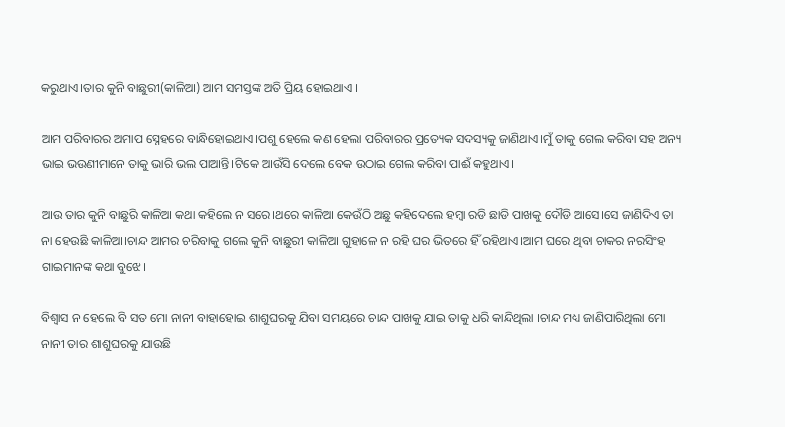କରୁଥାଏ।ତାର କୁନି ବାଛୁରୀ(କାଳିଆ) ଆମ ସମସ୍ତଙ୍କ ଅତି ପ୍ରିୟ ହୋଇଥାଏ ।

ଆମ ପରିବାରର ଅମାପ ସ୍ନେହରେ ବାନ୍ଧିହୋଇଥାଏ।ପଶୁ ହେଲେ କଣ ହେଲା ପରିବାରର ପ୍ରତ୍ୟେକ ସଦସ୍ୟକୁ ଜାଣିଥାଏ।ମୁଁ ତାକୁ ଗେଲ କରିବା ସହ ଅନ୍ୟ ଭାଇ ଭଉଣୀମାନେ ତାକୁ ଭାରି ଭଲ ପାଆନ୍ତି।ଟିକେ ଆଉଁସି ଦେଲେ ବେକ ଉଠାଇ ଗେଲ କରିବା ପାଈଁ କହୁଥାଏ।

ଆଉ ତାର କୁନି ବାଛୁରି କାଳିଆ କଥା କହିଲେ ନ ସରେ।ଥରେ କାଳିଆ କେଉଁଠି ଅଛୁ କହିଦେଲେ ହମ୍ବା ରଡି ଛାଡି ପାଖକୁ ଦୌଡି ଆସେ।ସେ ଜାଣିଦିଏ ତା ନା ହେଉଛି କାଳିଆ।ଚାନ୍ଦ ଆମର ଚରିବାକୁ ଗଲେ କୁନି ବାଛୁରୀ କାଳିଆ ଗୁହାଳେ ନ ରହି ଘର ଭିତରେ ହିଁ ରହିଥାଏ।ଆମ ଘରେ ଥିବା ଚାକର ନରସିଂହ ଗାଇମାନଙ୍କ କଥା ବୁଝେ।

ବିଶ୍ବାସ ନ ହେଲେ ବି ସତ ମୋ ନାନୀ ବାହାହୋଇ ଶାଶୁଘରକୁ ଯିବା ସମୟରେ ଚାନ୍ଦ ପାଖକୁ ଯାଇ ତାକୁ ଧରି କାନ୍ଦିଥିଲା ।ଚାନ୍ଦ ମଧ୍ୟ ଜାଣିପାରିଥିଲା ମୋ ନାନୀ ତାର ଶାଶୁଘରକୁ ଯାଉଛି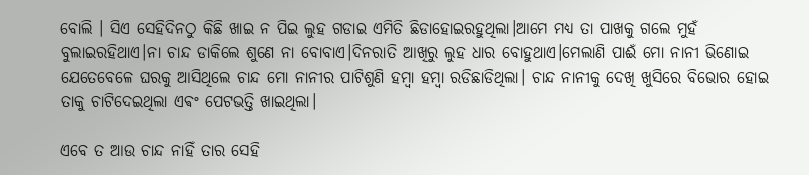ବୋଲି । ସିଏ ସେହିଦିନଠୁ କିଛି ଖାଇ ନ ପିଇ ଲୁହ ଗଡାଇ ଏମିତି ଛିଡାହୋଇରହୁଥିଲା।ଆମେ ମଧ୍ୟ ତା ପାଖକୁ ଗଲେ ମୁହଁ ବୁଲାଇରହିଥାଏ।ନା ଚାନ୍ଦ ଡାକିଲେ ଶୁଣେ ନା ବୋବାଏ।ଦିନରାତି ଆଖିରୁ ଲୁହ ଧାର ବୋହୁଥାଏ।ମେଲାଣି ପାଈଁ ମୋ ନାନୀ ଭିଣୋଇ ଯେତେବେଳେ ଘରକୁ ଆସିଥିଲେ ଚାନ୍ଦ ମୋ ନାନୀର ପାଟିଶୁଣି ହମ୍ବା ହମ୍ବା ରଡିଛାଡିଥିଲା। ଚାନ୍ଦ ନାନୀକୁ ଦେଖି ଖୁସିରେ ବିଭୋର ହୋଇ ତାକୁ ଚାଟିଦେଇଥିଲା ଏଵଂ ପେଟଭତ୍ତି ଖାଇଥିଲା।

ଏବେ ତ ଆଉ ଚାନ୍ଦ ନାହିଁ ତାର ସେହି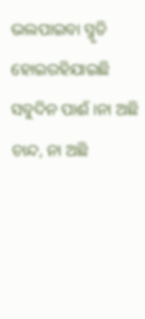ଭଲପାଇବା ସ୍ମୃତି ହୋଇରହିଯାଇଛି ସବୁଦିନ ପାଈଁ ।ନା ଅଛି ଚାନ୍ଦ, ନା ଅଛି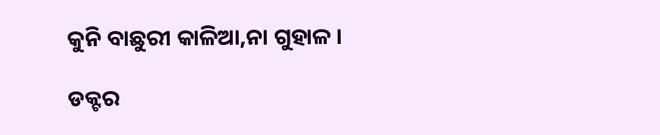କୁନି ବାଛୁରୀ କାଳିଆ,ନା ଗୁହାଳ ।

ଡକ୍ଟର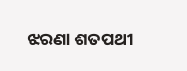ଝରଣା ଶତପଥୀ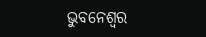ଭୁବନେଶ୍ବର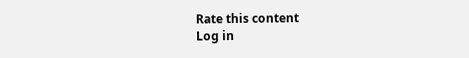Rate this content
Log in